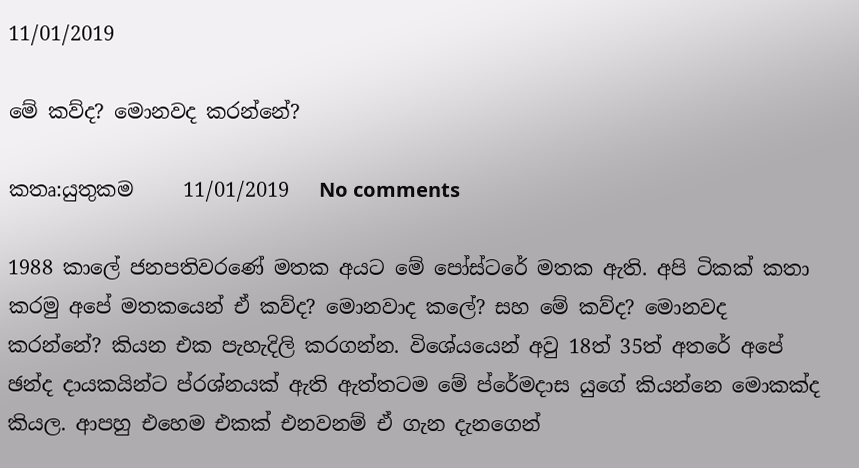11/01/2019

මේ කව්ද? මොනවද කරන්නේ?

කතෘ:යුතුකම     11/01/2019   No comments

1988 කාලේ ජනපතිවරණේ මතක අයට මේ පෝස්ටරේ මතක ඇති. අපි ටිකක් කතා කරමු අපේ මතකයෙන් ඒ කව්ද? මොනවාද කලේ? සහ මේ කව්ද? මොනවද කරන්නේ? කියන එක පැහැදිලි කරගන්න. විශේයයෙන් අවු 18ත් 35ත් අතරේ අපේ ඡන්ද දායකයින්ට ප්රශ්නයක් ඇති ඇත්තටම මේ ප්රේමදාස යුගේ කියන්නෙ මොකක්ද කියල. ආපහු එහෙම එකක් එනවනම් ඒ ගැන දැනගෙන්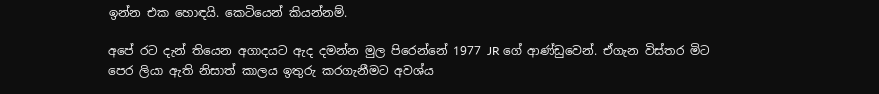ඉන්න එක හොඳයි. කෙටියෙන් කියන්නම්.

අපේ රට දැන් තියෙන අගාදයට ඇද දමන්න මුල පිරෙන්නේ 1977 JR ගේ ආණ්ඩුවෙන්. ඒගැන විස්තර මිට පෙර ලියා ඇති නිසාත් කාලය ඉතුරු කරගැනීමට අවශ්ය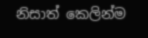නිසාත් කෙලින්ම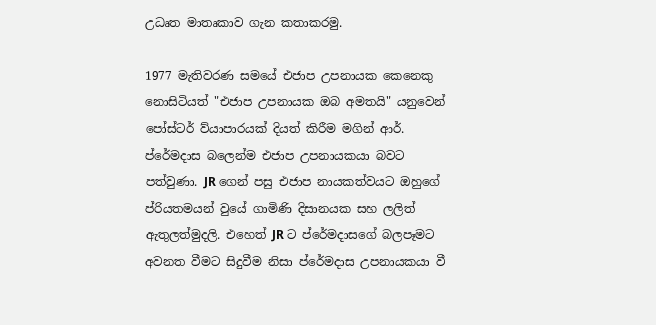උධෘත මාතෘකාව ගැන කතාකරමු.

1977 මැතිවරණ සමයේ එජාප උපනායක කෙනෙකු නොසිටියත් "එජාප උපනායක ඔබ අමතයි" යනුවෙන් පෝස්ටර් ව්යාපාරයක් දියත් කිරීම මගින් ආර්. ප්රේමදාස බලෙන්ම එජාප උපනායකයා බවට පත්වුණා. JR ගෙන් පසු එජාප නායකත්වයට ඔහුගේ ප්රියතමයන් වුයේ ගාමිණි දිසානයක සහ ලලිත් ඇතුලත්මුදලි. එහෙත් JR ට ප්රේමදාසගේ බලපෑමට අවනත වීමට සිදුවීම නිසා ප්රේමදාස උපනායකයා වී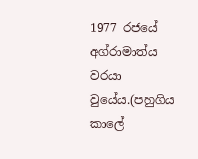1977 රජයේ අග්රාමාත්ය වරයා වුයේය.(පහුගිය කාලේ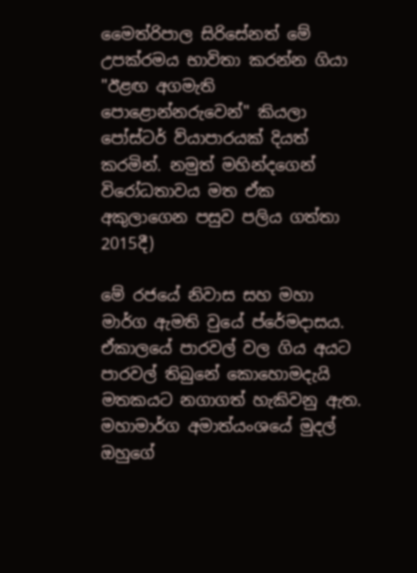මෛත්රිපාල සිරිසේනත් මේ උපක්රමය භාවිතා කරන්න ගියා "ඊළඟ අගමැති පොළොන්නරුවෙන්" කියලා පෝස්ටර් ව්යාපාරයක් දියත් කරමින්. නමුත් මහින්දගෙන් විරෝධතාවය මත ඒක අකුලාගෙන පසුව පලිය ගත්තා 2015දී)

මේ රජයේ නිවාස සහ මහා මාර්ග ඇමති වුයේ ප්රේමදාසය. ඒකාලයේ පාරවල් වල ගිය අයට පාරවල් තිබුනේ කොහොමදැයි මතකයට නගාගත් හැකිවනු ඇත. මහාමාර්ග අමාත්යංශයේ මුදල් ඔහුගේ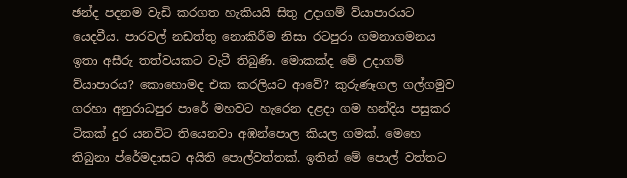ඡන්ද පදනම වැඩි කරගත හැකියයි සිතු උදාගම් ව්යාපාරයට යෙදවීය. පාරවල් නඩත්තු නොකිරීම නිසා රටපුරා ගමනාගමනය ඉතා අසීරු තත්වයකට වැටී තිබුණි. මොකක්ද මේ උදාගම් ව්යාපාරය? කොහොමද එක කරලියට ආවේ? කුරුණෑගල ගල්ගමුව ගරහා අනුරාධපුර පාරේ මහවට හැරෙන දළදා ගම හන්දිය පසුකර ටිකක් දුර යනවිට තියෙනවා අඹන්පොල කියල ගමක්. මෙහෙ තිබුනා ප්රේමදාසට අයිති පොල්වත්තක්. ඉතින් මේ පොල් වත්තට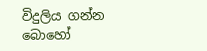විදුලිය ගන්න බොහෝ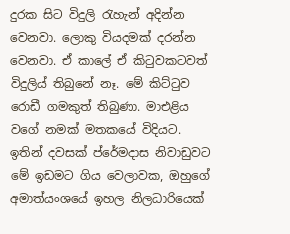දුරක සිට විදුලි රැහැන් අදින්න වෙනවා. ලොකු වියදමක් දරන්න වෙනවා. ඒ කාලේ ඒ කිටුවකටවත් විදුලිය් තිබුනේ නෑ. මේ කිට්ටුව රොඩී ගමකුත් තිබුණා. මාඑළිය වගේ නමක් මතකයේ විදියට. ඉතින් දවසක් ප්රේමදාස නිවාඩුවට මේ ඉඩමට ගිය වෙලාවක, ඔහුගේ අමාත්යංශයේ ඉහල නිලධාරියෙක්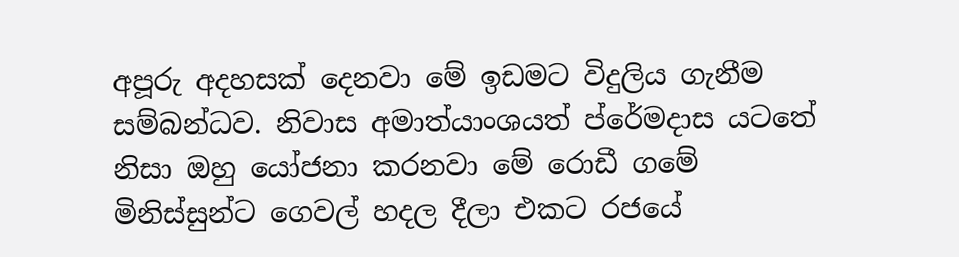අපූරු අදහසක් දෙනවා මේ ඉඩමට විදුලිය ගැනීම සම්බන්ධව. නිවාස අමාත්යාංශයත් ප්රේමදාස යටතේ නිසා ඔහු යෝජනා කරනවා මේ රොඩී ගමේ මිනිස්සුන්ට ගෙවල් හදල දීලා එකට රජයේ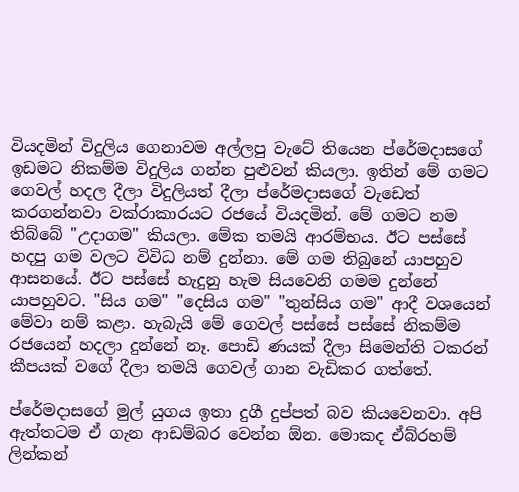වියදමින් විදුලිය ගෙනාවම අල්ලපු වැටේ තියෙන ප්රේමදාසගේ ඉඩමට නිකම්ම විදුලිය ගන්න පුළුවන් කියලා. ඉතින් මේ ගමට ගෙවල් හදල දීලා විදුලියත් දීලා ප්රේමදාසගේ වැඩෙත් කරගන්නවා වක්රාකාරයට රජයේ වියදමින්. මේ ගමට නම තිබ්බේ "උදාගම" කියලා. මේක තමයි ආරම්භය. ඊට පස්සේ හදපු ගම වලට විවිධ නම් දුන්නා. මේ ගම තිබුනේ යාපහුව ආසනයේ. ඊට පස්සේ හැදුනු හැම සියවෙනි ගමම දුන්නේ යාපහුවට. "සිය ගම" "දෙසිය ගම" "තුන්සිය ගම" ආදී වශයෙන් මේවා නම් කළා. හැබැයි මේ ගෙවල් පස්සේ පස්සේ නිකම්ම රජයෙන් හදලා දුන්නේ නෑ. පොඩි ණයක් දීලා සිමෙන්ති ටකරන් කීපයක් වගේ දීලා තමයි ගෙවල් ගාන වැඩිකර ගත්තේ.

ප්රේමදාසගේ මුල් යුගය ඉතා දුගී දුප්පත් බව කියවෙනවා. අපි ඇත්තටම ඒ ගැන ආඩම්බර වෙන්න ඕන. මොකද ඒබ්රහම් ලින්කන්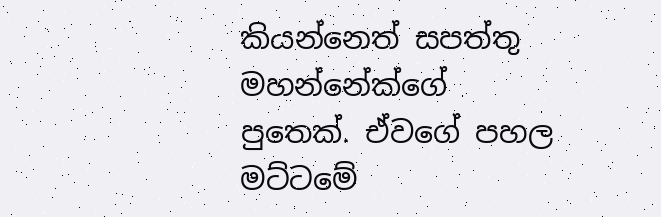කියන්නෙත් සපත්තු මහන්නේක්ගේ පුතෙක්. ඒවගේ පහල මට්ටමේ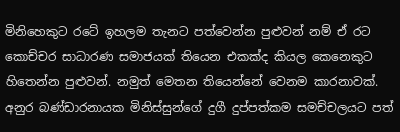මිනිහෙකුට රටේ ඉහලම තැනට පත්වෙන්න පුළුවන් නම් ඒ රට කොච්චර සාධාරණ සමාජයක් තියෙන එකක්ද කියල කෙනෙකුට හිතෙන්න පුළුවන්. නමුත් මෙතන තියෙන්නේ වෙනම කාරනාවක්. අනුර බණ්ඩාරනායක මිනිස්සුන්ගේ දුගී දුප්පත්කම සමච්චලයට පත්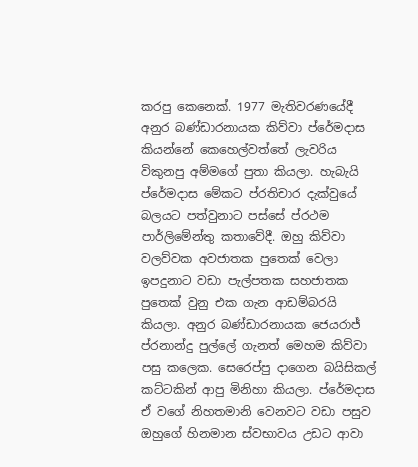කරපු කෙනෙක්. 1977 මැතිවරණයේදී අනුර බණ්ඩාරනායක කිව්වා ප්රේමදාස කියන්නේ කෙහෙල්වත්තේ ලැවරිය විකුනපු අම්මගේ පුතා කියලා. හැබැයි ප්රේමදාස මේකට ප්රතිචාර දැක්වුයේ බලයට පත්වුනාට පස්සේ ප්රථම පාර්ලිමේන්තු කතාවේදී. ඔහු කිව්වා වලව්වක අවජාතක පුතෙක් වෙලා ඉපදුනාට වඩා පැල්පතක සහජාතක පුතෙක් වුනු එක ගැන ආඩම්බරයි කියලා. අනුර බණ්ඩාරනායක ජෙයරාජ් ප්රනාන්දු පුල්ලේ ගැනත් මෙහම කිව්වා පසු කලෙක. සෙරෙප්පු දාගෙන බයිසිකල් කට්ටකින් ආපු මිනිහා කියලා. ප්රේමදාස ඒ වගේ නිහතමානි වෙනවට වඩා පසුව ඔහුගේ හිනමාන ස්වභාවය උඩට ආවා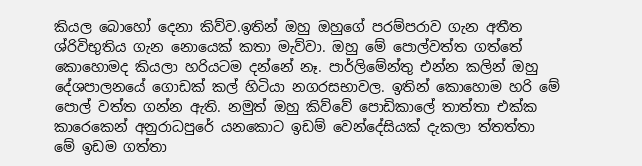කියල බොහෝ දෙනා කිව්ව.ඉතින් ඔහු ඔහුගේ පරම්පරාව ගැන අතීත ශ්රිවිභුතිය ගැන නොයෙක් කතා මැව්වා. ඔහු මේ පොල්වත්ත ගත්තේ කොහොමද කියලා හරියටම දන්නේ නෑ. පාර්ලිමේන්තු එන්න කලින් ඔහු දේශපාලනයේ ගොඩක් කල් හිටියා නගරසභාවල. ඉතින් කොහොම හරි මේ පොල් වත්ත ගන්න ඇති. නමුත් ඔහු කිව්වේ පොඩිකාලේ තාත්තා එක්ක කාරෙකෙන් අනුරාධපුරේ යනකොට ඉඩම් වෙන්දේසියක් දැකලා ත්තත්තා මේ ඉඩම ගත්තා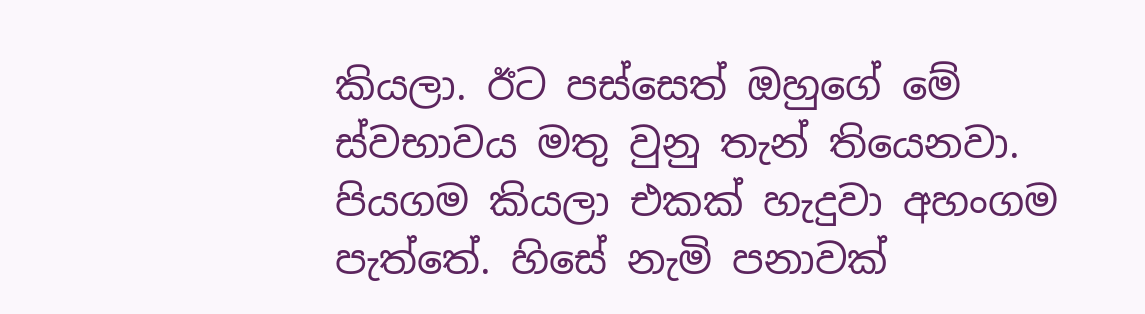කියලා. ඊට පස්සෙත් ඔහුගේ මේ ස්වභාවය මතු වුනු තැන් තියෙනවා. පියගම කියලා එකක් හැදුවා අහංගම පැත්තේ. හිසේ නැමි පනාවක්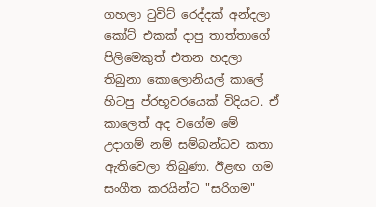ගහලා ටුවිට් රෙද්දක් අන්දලා කෝට් එකක් දාපු තාත්තාගේ පිලිමෙකුත් එතන හදලා තිබුනා කොලොනියල් කාලේ හිටපු ප්රභූවරයෙක් විදියට. ඒ කාලෙත් අද වගේම මේ උදාගම් නම් සම්බන්ධව කතා ඇතිවෙලා තිබුණා. ඊළඟ ගම සංගීත කරයින්ට "සරිගම"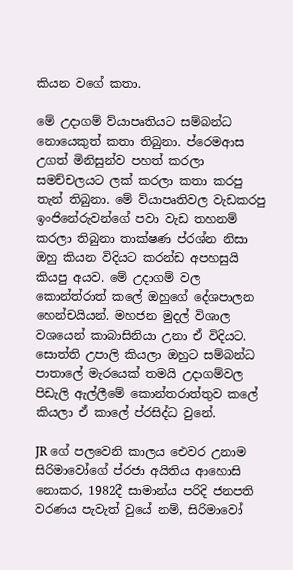කියන වගේ කතා.

මේ උදාගම් ව්යාපෘතියට සම්බන්ධ නොයෙකුත් කතා තිබුනා. ප්රෙමආස උගත් මිනිසුන්ව පහත් කරලා සමච්චලයට ලක් කරලා කතා කරපු තැන් තිබුනා. මේ ව්යාපෘතිවල වැඩකරපු ඉංජිනේරුවන්ගේ පවා වැඩ තහනම් කරලා තිබුනා තාක්ෂණ ප්රශ්න නිසා ඔහු කියන විදියට කරන්ඩ අපහසුයි කියපු අයව. මේ උදාගම් වල කොන්ත්රාත් කලේ ඔහුගේ දේශපාලන හෙන්චයියන්. මහජන මුදල් විශාල වශයෙන් කාබාසිනියා උනා ඒ විදියට. සොත්ති උපාලි කියලා ඔහුට සම්බන්ධ පාතාලේ මැරයෙක් තමයි උදාගම්වල පිඩැලි ඇල්ලීමේ කොන්තරාත්තුව කලේ කියලා ඒ කාලේ ප්රසිද්ධ වුනේ.

JR ගේ පලවෙනි කාලය ඓවර උනාම සිරිමාවෝගේ ප්රජා අයිතිය ආහොසි නොකර, 1982දී සාමාන්ය පරිදි ජනපති වරණය පැවැත් වුයේ නම්, සිරිමාවෝ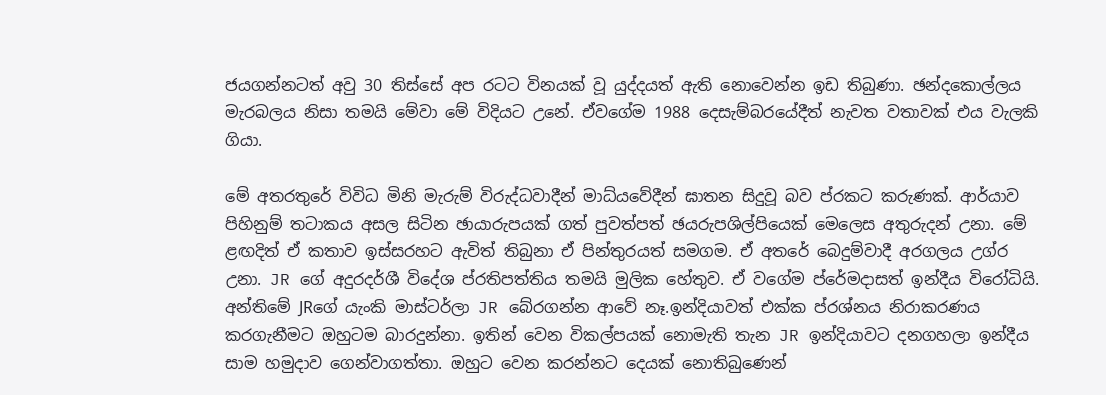ජයගන්නටත් අවු 30 තිස්සේ අප රටට විනයක් වූ යුද්දයත් ඇති නොවෙන්න ඉඩ තිබුණා. ඡන්දකොල්ලය මැරබලය නිසා තමයි මේවා මේ විදියට උනේ. ඒවගේම 1988 දෙසැම්බරයේදීත් නැවත වතාවක් එය වැලකි ගියා.

මේ අතරතුරේ විවිධ මිනි මැරුම් විරුද්ධවාදීන් මාධ්යවේදීන් ඝාතන සිදුවූ බව ප්රකට කරුණක්. ආර්යාව පිහිනුම් තටාකය අසල සිටින ඡායාරුපයක් ගත් පුවත්පත් ඡයරුපශිල්පියෙක් මෙලෙස අතුරුදන් උනා. මේ ළඟදිත් ඒ කතාව ඉස්සරහට ඇවිත් තිබුනා ඒ පින්තුරයත් සමගම. ඒ අතරේ බෙදුම්වාදී අරගලය උග්ර උනා. JR ගේ අදුරදර්ශී විදේශ ප්රතිපත්තිය තමයි මුලික හේතුව. ඒ වගේම ප්රේමදාසත් ඉන්දීය විරෝධියි. අන්තිමේ JRගේ යැංකි මාස්ටර්ලා JR බේරගන්න ආවේ නෑ.ඉන්දියාවත් එක්ක ප්රශ්නය නිරාකරණය කරගැනීමට ඔහුටම බාරදුන්නා. ඉතින් වෙන විකල්පයක් නොමැති තැන JR ඉන්දියාවට දනගහලා ඉන්දීය සාම හමුදාව ගෙන්වාගත්තා. ඔහුට වෙන කරන්නට දෙයක් නොතිබුණෙන්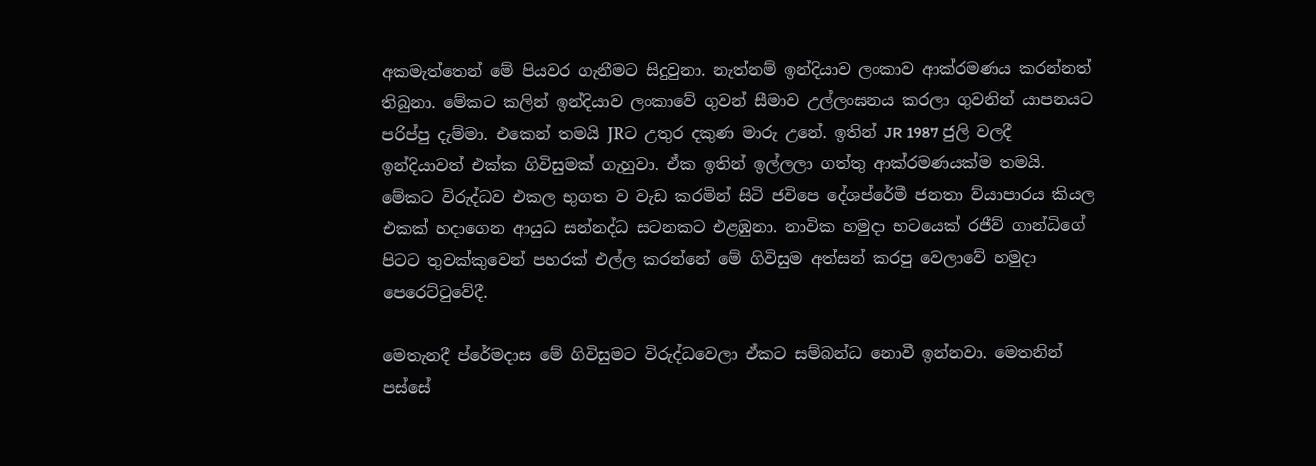අකමැත්තෙන් මේ පියවර ගැනීමට සිදුවුනා. නැත්නම් ඉන්දියාව ලංකාව ආක්රමණය කරන්නත් තිබුනා. මේකට කලින් ඉන්දියාව ලංකාවේ ගුවන් සීමාව උල්ලංඝනය කරලා ගුවනින් යාපනයට පරිප්පු දැම්මා. එකෙන් තමයි JRට උතුර දකුණ මාරු උනේ. ඉතින් JR 1987 ජුලි වලදී ඉන්දියාවත් එක්ක ගිවිසුමක් ගැහුවා. ඒක ඉතින් ඉල්ලලා ගත්තු ආක්රමණයක්ම තමයි. මේකට විරුද්ධව එකල භුගත ව වැඩ කරමින් සිටි ජවිපෙ දේශප්රේමී ජනතා ව්යාපාරය කියල එකක් හදාගෙන ආයුධ සන්නද්ධ සටනකට එළඹුනා. නාවික හමුදා භටයෙක් රජීව් ගාන්ධිගේ පිටට තුවක්කුවෙන් පහරක් එල්ල කරන්නේ මේ ගිවිසුම අත්සන් කරපු වෙලාවේ හමුදා පෙරෙට්ටුවේදී.

මෙතැනදී ප්රේමදාස මේ ගිවිසුමට විරුද්ධවෙලා ඒකට සම්බන්ධ නොවී ඉන්නවා. මෙතනින් පස්සේ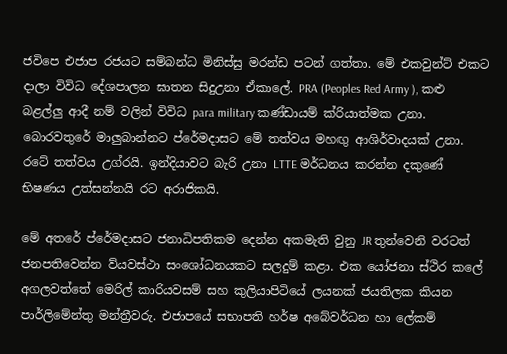ජවිපෙ එජාප රජයට සම්බන්ධ මිනිස්සු මරන්ඩ පටන් ගත්තා. මේ එකවුන්ට් එකට දාලා විවිධ දේශපාලන ඝාතන සිදුඋනා ඒකාලේ. PRA (Peoples Red Army ), කළු බළල්ලු ආදී නම් වලින් විවිධ para military කණ්ඩායම් ක්රියාත්මක උනා. බොරවතුරේ මාලුබාන්නට ප්රේමදාසට මේ තත්වය මහඟු ආශිර්වාදයක් උනා. රටේ තත්වය උග්රයි. ඉන්දියාවට බැරි උනා LTTE මර්ධනය කරන්න දකුණේ භිෂණය උත්සන්නයි රට අරාජිකයි.

මේ අතරේ ප්රේමදාසට ජනාධිපතිකම දෙන්න අකමැති වුනු JR තුන්වෙනි වරටත් ජනපතිවෙන්න ව්යවස්ථා සංශෝධනයකට සලදුම් කළා. එක යෝජනා ස්ථිර කලේ අගලවත්තේ මෙරිල් කාරියවසම් සහ කුලියාපිටියේ ලයනක් ජයතිලක කියන පාර්ලිමේන්තු මන්ත්‍රීවරු. එජාපයේ සභාපති හර්ෂ අබේවර්ධන හා ලේකම්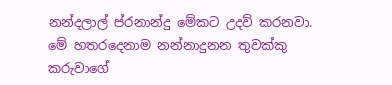නන්දලාල් ප්රනාන්දු මේකට උදව් කරනවා. මේ හතරදෙනාම නන්නාදුනන තුවක්කු කරුවාගේ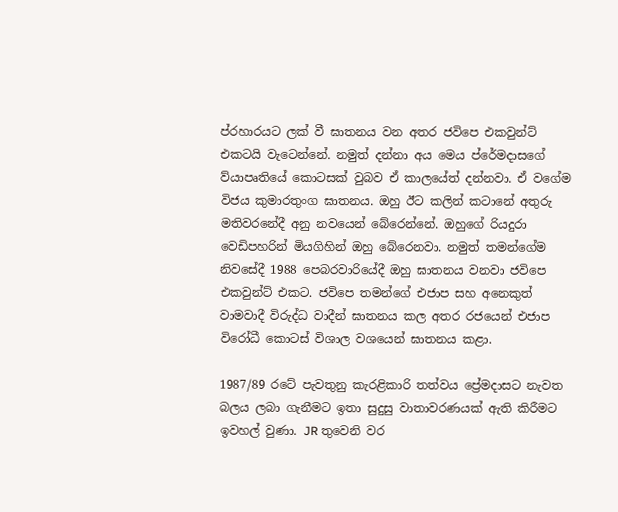ප්රහාරයට ලක් වී ඝාතනය වන අතර ජවිපෙ එකවුන්ට් එකටයි වැටෙන්නේ. නමුත් දන්නා අය මෙය ප්රේමදාසගේ ව්යාපෘතියේ කොටසක් වුබව ඒ කාලයේත් දන්නවා. ඒ වගේම විජය කුමාරතුංග ඝාතනය. ඔහු ඊට කලින් කටානේ අතුරු මතිවරනේදී අනු නවයෙන් බේරෙන්නේ. ඔහුගේ රියදුරා වෙඩිපහරින් මියගිහින් ඔහු බේරෙනවා. නමුත් තමන්ගේම නිවසේදී 1988 පෙබරවාරියේදී ඔහු ඝාතනය වනවා ජවිපෙ එකවුන්ට් එකට. ජවිපෙ තමන්ගේ එජාප සහ අනෙකුත් වාමවාදී විරුද්ධ වාදීන් ඝාතනය කල අතර රජයෙන් එජාප විරෝධී කොටස් විශාල වශයෙන් ඝාතනය කළා.

1987/89 රටේ පැවතුනු කැරළිකාරි තත්වය ප්‍රේමදාසට නැවත බලය ලබා ගැනීමට ඉතා සුදුසු වාතාවරණයක් ඇති කිරීමට ඉවහල් වුණා. JR තුවෙනි වර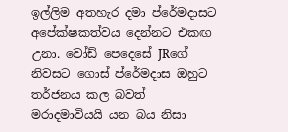ඉල්ලිම අතහැර දමා ප්රේමදාසට අපේක්ෂකත්වය දෙන්නට එකඟ උනා. වෝඩ් පෙදෙසේ JRගේ නිවසට ගොස් ප්රේමදාස ඔහුට තර්ජනය කල බවත් මරාදමාවියයි යන බය නිසා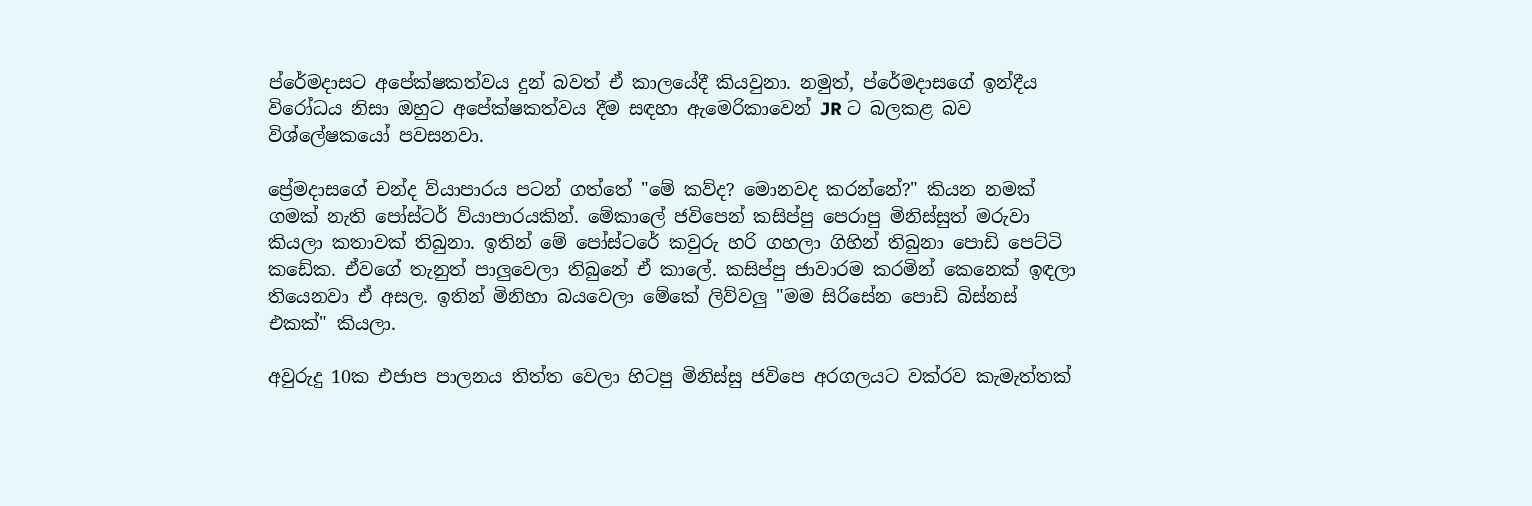ප්රේමදාසට අපේක්ෂකත්වය දුන් බවත් ඒ කාලයේදී කියවුනා. නමුත්, ප්රේමදාසගේ ඉන්දීය විරෝධය නිසා ඔහුට අපේක්ෂකත්වය දීම සඳහා ඇමෙරිකාවෙන් JR ට බලකළ බව විශ්ලේෂකයෝ පවසනවා.

ප්‍රේමදාසගේ චන්ද ව්යාපාරය පටන් ගත්තේ "මේ කව්ද? මොනවද කරන්නේ?" කියන නමක් ගමක් නැති පෝස්ටර් ව්යාපාරයකින්. මේකාලේ ජවිපෙන් කසිප්පු පෙරාපු මිනිස්සුත් මරුවා කියලා කතාවක් තිබුනා. ඉතින් මේ පෝස්ටරේ කවුරු හරි ගහලා ගිහින් තිබුනා පොඩි පෙට්ටි කඩේක. ඒවගේ තැනුත් පාලුවෙලා තිබුනේ ඒ කාලේ. කසිප්පු ජාවාරම කරමින් කෙනෙක් ඉඳලා තියෙනවා ඒ අසල. ඉතින් මිනිහා බයවෙලා මේකේ ලිව්වලු "මම සිරිසේන පොඩි බිස්නස් එකක්" කියලා.

අවුරුදු 10ක එජාප පාලනය තිත්ත වෙලා හිටපු මිනිස්සු ජවිපෙ අරගලයට වක්රව කැමැත්තක්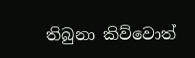තිබුනා කිව්වොත්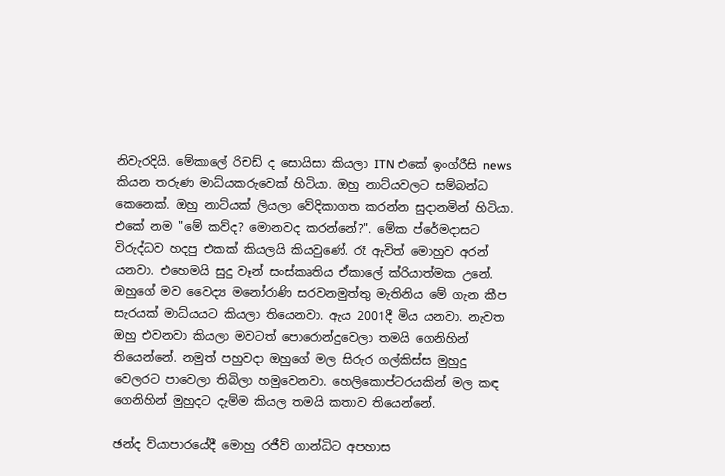නිවැරදියි. මේකාලේ රිචඩ් ද සොයිසා කියලා ITN එකේ ඉංග්රීසි news කියන තරුණ මාධ්යකරුවෙක් හිටියා. ඔහු නාට්යවලට සම්බන්ධ කෙනෙක්. ඔහු නාට්යක් ලියලා වේදිකාගත කරන්න සුදානමින් හිටියා. එකේ නම "මේ කව්ද? මොනවද කරන්නේ?". මේක ප්රේමදාසට විරුද්ධව හදපු එකක් කියලයි කියවුණේ. රෑ ඇවිත් මොහුව අරන් යනවා. එහෙමයි සුදු වෑන් සංස්කෘතිය ඒකාලේ ක්රියාත්මක උනේ. ඔහුගේ මව වෛද්‍ය මනෝරාණි සරවනමුත්තු මැතිනිය මේ ගැන කීප සැරයක් මාධ්යයට කියලා තියෙනවා. ඇය 2001දී මිය යනවා. නැවත ඔහු එවනවා කියලා මවටත් පොරොන්දුවෙලා තමයි ගෙනිහින් තියෙන්නේ. නමුත් පහුවදා ඔහුගේ මල සිරුර ගල්කිස්ස මුහුදු වෙලරට පාවෙලා තිබිලා හමුවෙනවා. හෙලිකොප්ටරයකින් මල කඳ ගෙනිහින් මුහුදට දැම්ම කියල තමයි කතාව තියෙන්නේ.

ඡන්ද ව්යාපාරයේදී මොහු රජීව් ගාන්ධිට අපහාස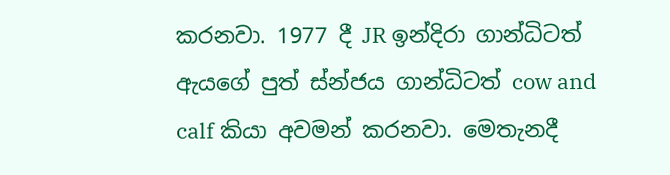කරනවා. 1977 දී JR ඉන්දිරා ගාන්ධිටත් ඇයගේ පුත් ස්න්ජය ගාන්ධිටත් cow and calf කියා අවමන් කරනවා. මෙතැනදී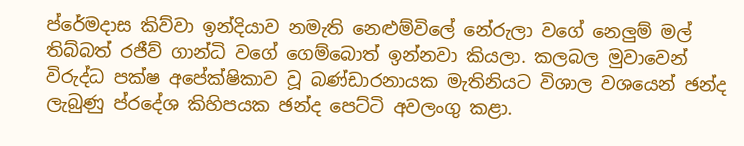ප්රේමදාස කිව්වා ඉන්දියාව නමැති නෙළුම්විලේ නේරුලා වගේ නෙලුම් මල් තිබ්බත් රජීව් ගාන්ධි වගේ ගෙම්බොත් ඉන්නවා කියලා. කලබල මුවාවෙන් විරුද්ධ පක්ෂ අපේක්ෂිකාව වූ බණ්ඩාරනායක මැතිනියට විශාල වශයෙන් ඡන්ද ලැබුණු ප්රදේශ කිහිපයක ඡන්ද පෙට්ටි අවලංගු කළා.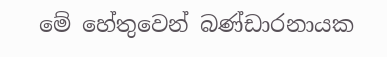මේ හේතුවෙන් බණ්ඩාරනායක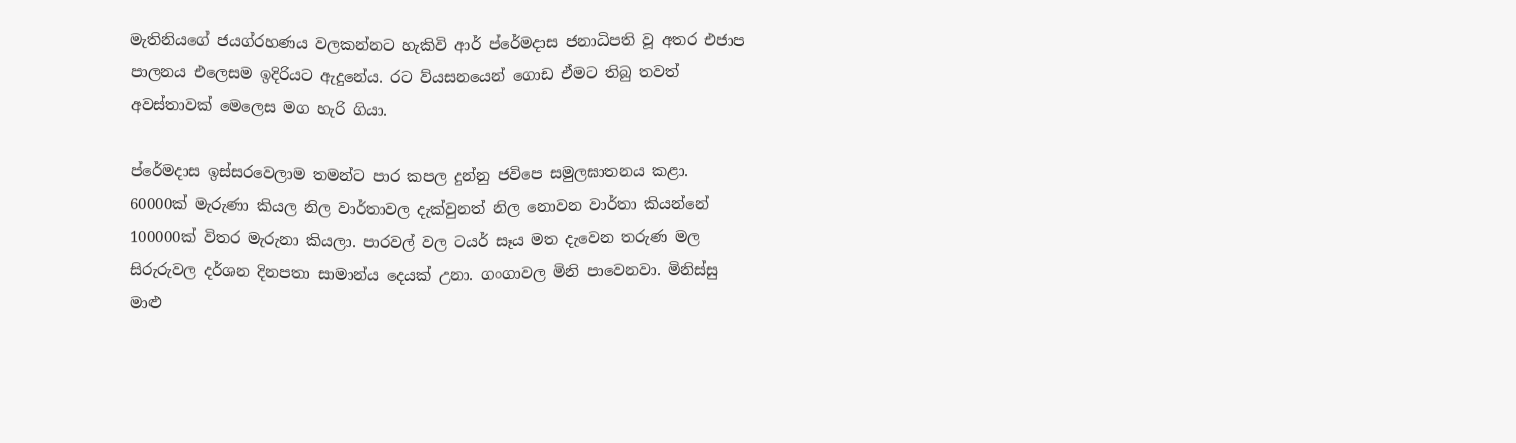මැතිනියගේ ජයග්රහණය වලකන්නට හැකිවි ආර් ප්රේමදාස ජනාධිපති වූ අතර එජාප පාලනය එලෙසම ඉදිරියට ඇදුනේය. රට ව්යසනයෙන් ගොඩ ඒමට තිබු තවත් අවස්තාවක් මෙලෙස මග හැරි ගියා.

ප්රේමදාස ඉස්සරවෙලාම තමන්ට පාර කපල දුන්නු ජවිපෙ සමුලඝාතනය කළා. 60000ක් මැරුණා කියල නිල වාර්තාවල දැක්වුනත් නිල නොවන වාර්තා කියන්නේ 100000ක් විතර මැරුනා කියලා. පාරවල් වල ටයර් සෑය මත දැවෙන තරුණ මල සිරුරුවල දර්ශන දිනපතා සාමාන්ය දෙයක් උනා. ගංගාවල මිනි පාවෙනවා. මිනිස්සු මාළු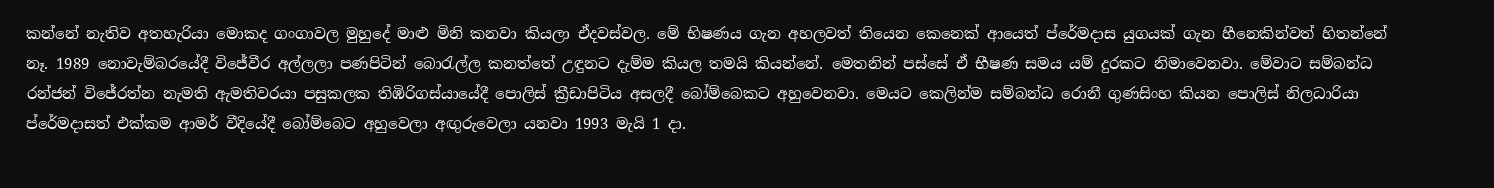කන්නේ නැතිව අතහැරියා මොකද ගංගාවල මුහුදේ මාළු මිනි කනවා කියලා ඒදවස්වල. මේ භිෂණය ගැන අහලවත් තියෙන කෙනෙක් ආයෙත් ප්රේමදාස යුගයක් ගැන හීනෙකින්වත් හිතන්නේ නෑ. 1989 නොවැම්බරයේදී විජේවීර අල්ලලා පණපිටින් බොරැල්ල කනත්තේ උඳුනට දැම්ම කියල තමයි කියන්නේ. මෙතනින් පස්සේ ඒ භීෂණ සමය යම් දුරකට නිමාවෙනවා. මේවාට සම්බන්ධ රන්ජන් විජේරත්න නැමති ඇමතිවරයා පසුකලක තිඹිරිගස්යායේදී පොලිස් ක්‍රීඩාපිටිය අසලදී බෝම්බෙකට අහුවෙනවා. මෙයට කෙලින්ම සම්බන්ධ රොනී ගුණසිංහ කියන පොලිස් නිලධාරියා ප්රේමදාසත් එක්කම ආමර් වීදියේදී බෝම්බෙට අහුවෙලා අඟුරුවෙලා යනවා 1993 මැයි 1 දා.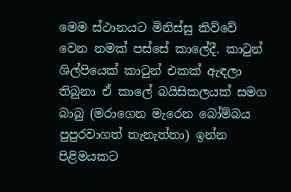මෙම ස්ථානයට මිනිස්සු කිව්වේ වෙන නමක් පස්සේ කාලේදී. කාටුන් ශිල්පියෙක් කාටුන් එකක් ඇඳලා තිබුනා ඒ කාලේ බයිසිකලයක් සමග බාබු (මරාගෙන මැරෙන බෝම්බය පුපුරවාගත් තැනැත්තා) ඉන්න පිළිමයකට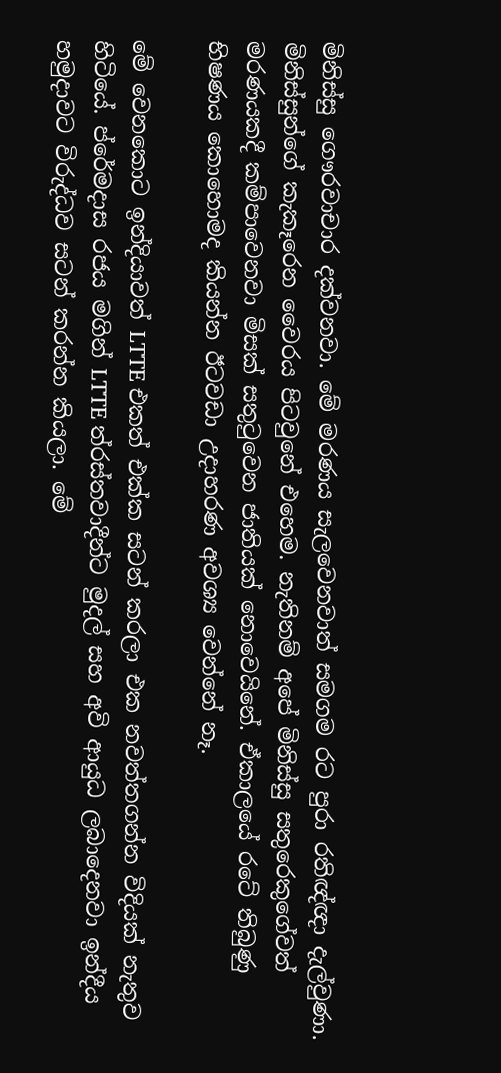මිනිස්සු ගෞරවාචාර දක්වනවා. මේ මරණය සැලවෙනවාත් සමගම රට පුරා රතිඥ්ඥා දැල්වුණා. මිනිස්සුන්ගේ කැකෑරෙන වෛරය පිටවුනේ එහෙම. නැතිනම් අපේ මිනිස්සු සතුරෙකුගේවත් මරණයකදී කම්පාවෙනවා මිසක් සතුටුවෙන ජාතියක් නොවෙයිනේ. ඒකාලයේ රටේ තිබුණු භිෂණය කොහොමද කියන්න ඊටවඩා උදාහරණ අවශ්‍ය වෙන්නේ නෑ.

මේ වෙනකොට ඉන්දියාවත් LTTE එකත් එක්ක සටන් කරලා එක නවත්තගන්න විදියක් නැතුව හිටියේ. ප්රේමදාස රජය මගින් LTTE ත්රස්තවාදීන්ට මුදල් සහ අවි ආයුධ ලබාදෙනවා ඉන්දීය හමුදාවට විරුද්ධව සටන් කරන්න කියලා. මේ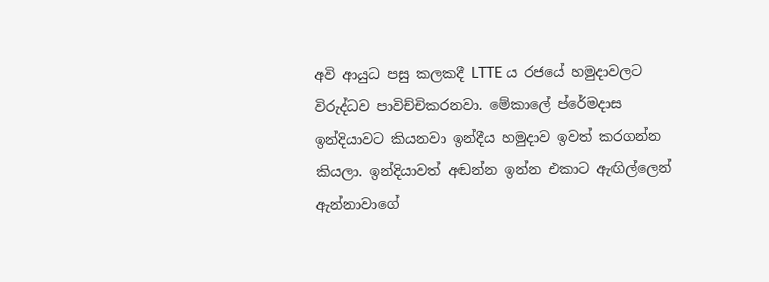අවි ආයුධ පසු කලකදී LTTE ය රජයේ හමුදාවලට විරුද්ධව පාවිච්චිකරනවා. මේකාලේ ප්රේමදාස ඉන්දියාවට කියනවා ඉන්දීය හමුදාව ඉවත් කරගන්න කියලා. ඉන්දියාවත් අඬන්න ඉන්න එකාට ඇඟිල්ලෙන් ඇන්නාවාගේ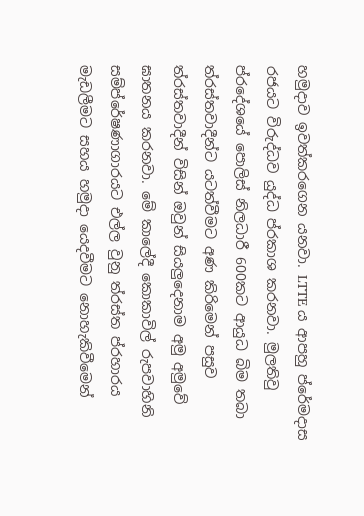හමුදාව ඉවත්කරගෙන යනවා. LTTE ය ආපහු ප්රේමදාස රජයට විරුද්ධව යුද්ධ ප්රකාශ කරනවා. මුලතිවු ප්රදේශයේ පොලිස් නිලධාරී 600කට ආයුධ බිම තබා ත්රස්තවාදීන්ට යටත්වීමට අණ කිරිමෙන් පසුව ත්රස්තවාදීන් විසින් ඔවුන් සියලුදෙනාම අමු අමුවේ ඝාතනය කරනවා. මේ කාලේදී කොකාවිල් රුපවාහිනි සම්ප්රේෂණාගාරයට එල්ල වුනු ත්රස්ත ප්රහාරය මැඩලීමට සහය හමුදා යෙදවීමට නොහැකිවීමෙන්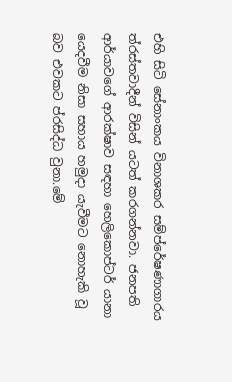එහි සිටි සේනාංකය විනාශකර සම්ප්රේෂණාගාරය ත්රස්තවාදීන් විසින් යටත් කරගන්නවා. ජනපති ආර්යාවගේ ආරක්ෂාව සඳහා හෙලිකොප්ටර් යානා යෙදවීම නිසා සහාය හමුදා යැවීමට නොහැකි වූ බව එවකට ප්රසිද්ධ වුනා.මේ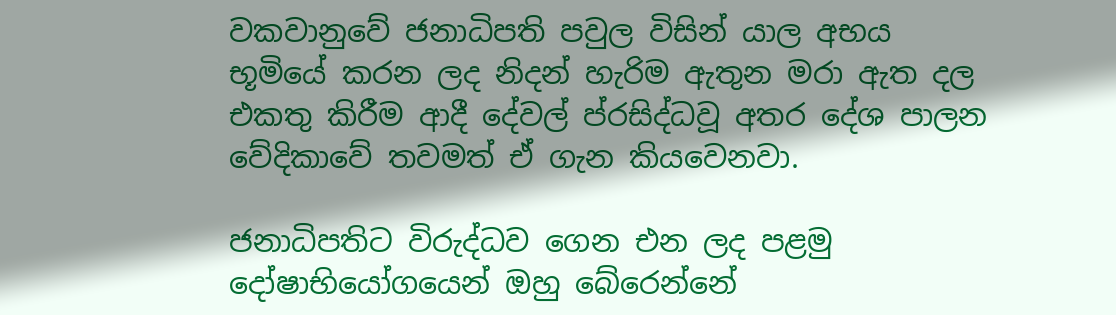වකවානුවේ ජනාධිපති පවුල විසින් යාල අභය භූමියේ කරන ලද නිදන් හැරිම ඇතුන මරා ඇත දල එකතු කිරීම ආදී දේවල් ප්රසිද්ධවූ අතර දේශ පාලන වේදිකාවේ තවමත් ඒ ගැන කියවෙනවා.

ජනාධිපතිට විරුද්ධව ගෙන එන ලද පළමු දෝෂාභියෝගයෙන් ඔහු බේරෙන්නේ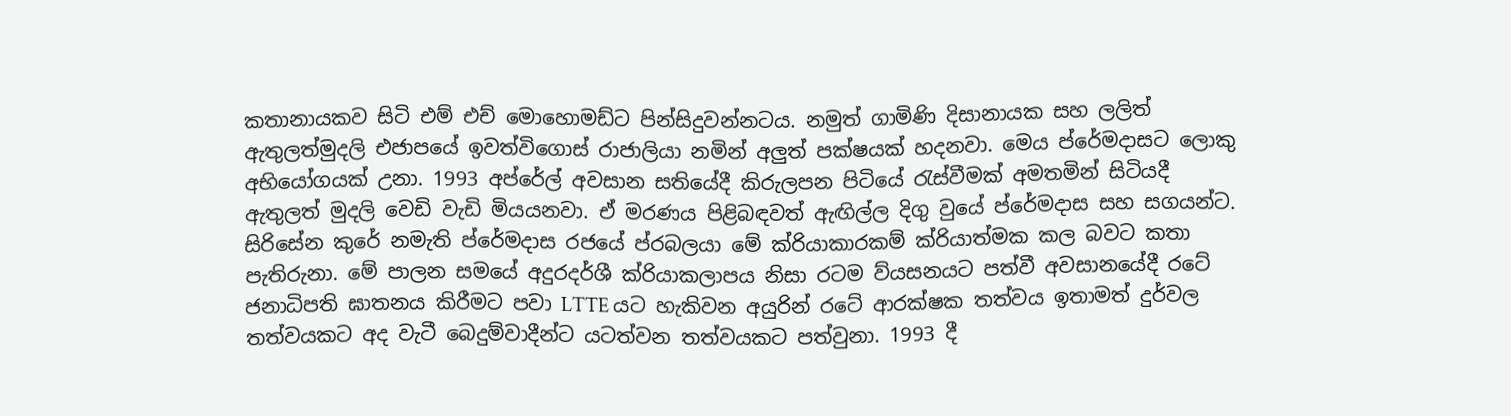කතානායකව සිටි එම් එච් මොහොමඩ්ට පින්සිදුවන්නටය. නමුත් ගාමිණි දිසානායක සහ ලලිත් ඇතුලත්මුදලි එජාපයේ ඉවත්විගොස් රාජාලියා නමින් අලුත් පක්ෂයක් හදනවා. මෙය ප්රේමදාසට ලොකු අභියෝගයක් උනා. 1993 අප්රේල් අවසාන සතියේදී කිරුලපන පිටියේ රැස්වීමක් අමතමින් සිටියදී ඇතුලත් මුදලි වෙඩි වැඩි මියයනවා. ඒ මරණය පිළිබඳවත් ඇඟිල්ල දිගු වුයේ ප්රේමදාස සහ සගයන්ට. සිරිසේන කුරේ නමැති ප්රේමදාස රජයේ ප්රබලයා මේ ක්රියාකාරකම් ක්රියාත්මක කල බවට කතා පැතිරුනා. මේ පාලන සමයේ අදුරදර්ශී ක්රියාකලාපය නිසා රටම ව්යසනයට පත්වී අවසානයේදී රටේ ජනාධිපති ඝාතනය කිරීමට පවා LTTE යට හැකිවන අයුරින් රටේ ආරක්ෂක තත්වය ඉතාමත් දුර්වල තත්වයකට අද වැටී බෙදුම්වාදීන්ට යටත්වන තත්වයකට පත්වුනා. 1993 දී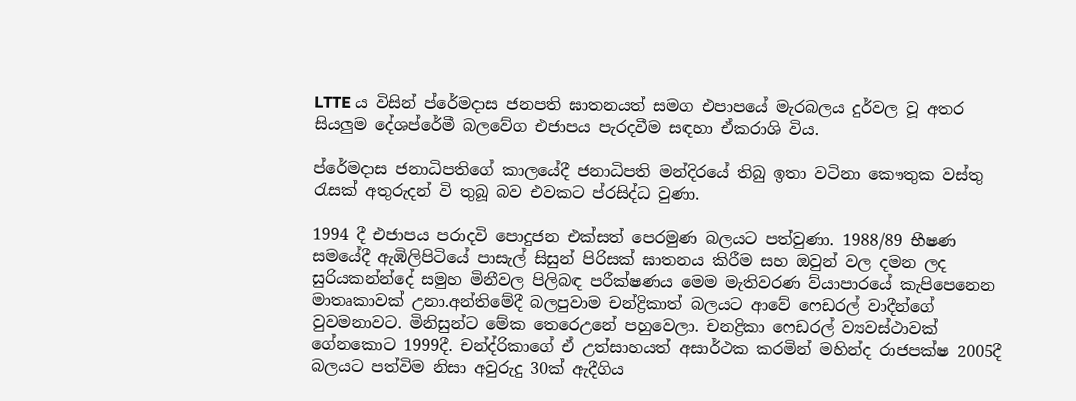LTTE ය විසින් ප්රේමදාස ජනපති ඝාතනයත් සමග එපාපයේ මැරබලය දුර්වල වූ අතර සියලුම දේශප්රේමී බලවේග එජාපය පැරදවීම සඳහා ඒකරාශි විය.

ප්රේමදාස ජනාධිපතිගේ කාලයේදී ජනාධිපති මන්දිරයේ තිබු ඉතා වටිනා කෞතුක වස්තු රැසක් අතුරුදන් වි තුබූ බව එවකට ප්රසිද්ධ වුණා.

1994 දී එජාපය පරාදවි පොදුජන එක්සත් පෙරමුණ බලයට පත්වුණා. 1988/89 භීෂණ සමයේදී ඇඹිලිපිටියේ පාසැල් සිසුන් පිරිසක් ඝාතනය කිරීම සහ ඔවුන් වල දමන ලද සුරියකන්න්දේ සමුහ මිනීවල පිලිබඳ පරීක්ෂණය මෙම මැතිවරණ ව්යාපාරයේ කැපිපෙනෙන මාතෘකාවක් උනා.අන්තිමේදී බලපුවාම චන්ද්‍රිකාත් බලයට ආවේ ෆෙඩරල් වාදීන්ගේ වුවමනාවට. මිනිසුන්ට මේක තෙරෙඋනේ පහුවෙලා. චනද්‍රිකා ෆෙඩරල් ව්‍යවස්ථාවක් ගේනකොට 1999දී. චන්ද්රිකාගේ ඒ උත්සාහයත් අසාර්ථක කරමින් මහින්ද රාජපක්ෂ 2005දී බලයට පත්විම නිසා අවුරුදු 30ක් ඇදීගිය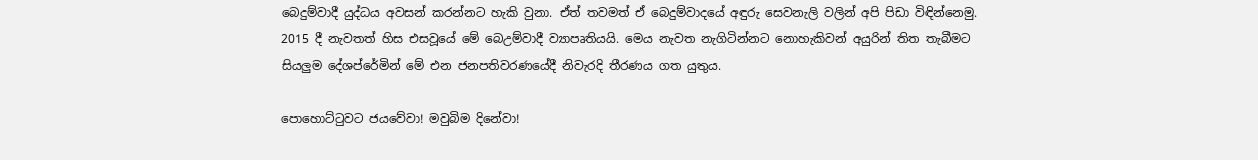බෙදුම්වාදී යුද්ධය අවසන් කරන්නට හැකි වුනා. ඒත් තවමත් ඒ බෙදුම්වාදයේ අඳුරු සෙවනැලි වලින් අපි පිඩා විඳින්නෙමු. 2015 දී නැවතත් හිස එසවූයේ මේ බෙඋම්වාදී ව්‍යාපෘතියයි. මෙය නැවත නැගිටින්නට නොහැකිවන් අයුරින් තිත තැබීමට සියලුම දේශප්රේමින් මේ එන ජනපතිවරණයේදී නිවැරදි තීරණය ගත යුතුය.

පොහොට්ටුවට ජයවේවා! මවුබිම දිනේවා!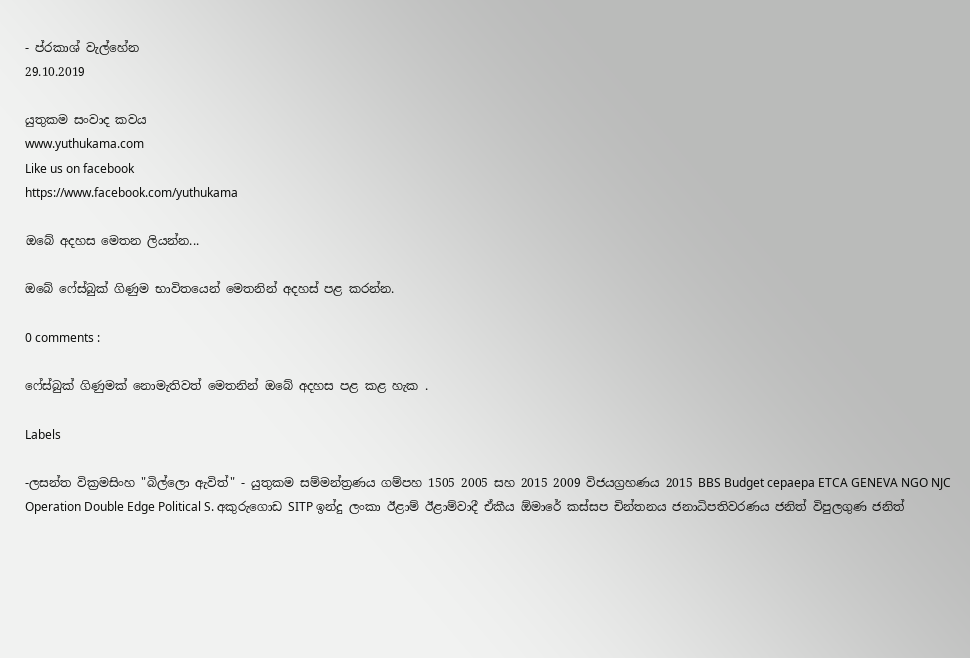- ප්රකාශ් වැල්හේන
29.10.2019

යුතුකම සංවාද කවය
www.yuthukama.com
Like us on facebook
https://www.facebook.com/yuthukama

ඔබේ අදහස මෙතන ලියන්න...

ඔබේ ෆේස්බුක් ගිණුම භාවිතයෙන් මෙතනින් අදහස් පළ කරන්න.

0 comments :

ෆේස්බුක් ගිණුමක් නොමැතිවත් මෙතනින් ඔබේ අදහස පළ කළ හැක .

Labels

-ලසන්ත වික්‍රමසිංහ "බිල්ලො ඇවිත්" - යුතුකම සම්මන්ත්‍රණය ගම්පහ 1505 2005 සහ 2015 2009 විජයග්‍රහණය 2015 BBS Budget cepaepa ETCA GENEVA NGO NJC Operation Double Edge Political S. අකුරුගොඩ SITP ඉන්දු ලංකා ඊළාම් ඊළාම්වාදී ඒකීය ඕමාරේ කස්‌සප චින්තනය ජනාධිපතිවරණය ජනිත් විපුලගුණ ජනිත්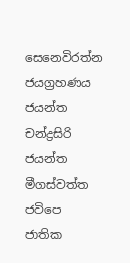සෙනෙවිරත්න ජයග්‍රහණය ජයන්ත චන්ද්‍රසිරි ජයන්ත මීගස්වත්ත ජවිපෙ ජාතික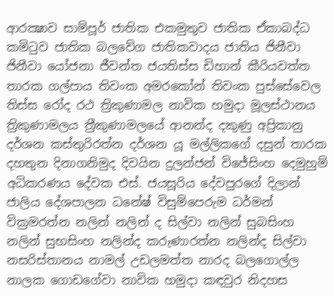ආරක්‍ෂාව සාම්පූර් ජාතික එකමුතුව ජාතික ඒකාබද්ධ කමිටුව ජාතික බලවේග ජාතිකවාදය ජාතිය ජිනීවා ජිනීවා යෝජනා ජීවන්ත ජයතිස්ස ඩිහාන් කීරියවත්ත තාරක ගල්පාය තිවංක අමරකෝන් තිවංක පුස්සේවෙල තිස්‌ස රෝද රථ ත්‍රිකුණාමල නාවික හමුදා මූලස්‌ථානය ත්‍රිකුණාමලය ත්‍රීකුණාමලයේ ආනන්ද දකුණු අප්‍රිකානු දර්ශන කස්තුරිරත්න දර්ශන යූ මල්ලිකගේ දසුන් තාරක දහතුන දිනාගනිමුද දිවයින දුලන්ජන් විජේසිංහ දෙමුහුම් අධිකරණය දේවක එස්. ජයසූරිය දේවපුරගේ දිලාන් ජාලිය දේශපාලන ධනේෂ් විසුම්පෙරුම ධර්මන් වික්‍රමරත්න නලින් නලින් ද සිල්වා නලින් සුබසිංහ නලින් සුභසිංහ නලින්ද කරුණාරත්න නලින්ද සිල්වා නසරිස්‌තානය නාමල් උඩලමත්ත නාරද බලගොල්ල නාලක ගොඩගේවා නාවික හමුදා කඳවුර නිදහස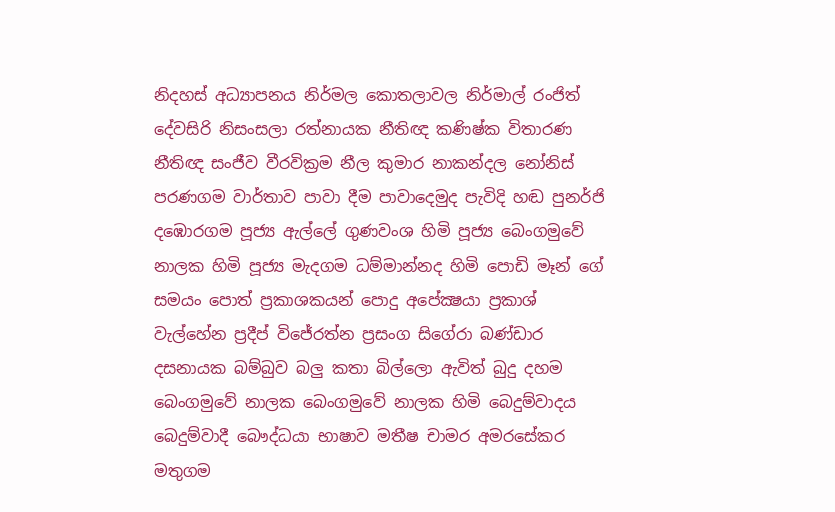නිදහස් අධ්‍යාපනය නිර්මල කොතලාවල නිර්මාල් රංජිත් දේවසිරි නිසංසලා රත්නායක නීතිඥ කණිෂ්ක විතාරණ නීතිඥ සංජීව වීරවික්‍රම නීල කුමාර නාකන්දල නෝනිස් පරණගම වාර්තාව පාවා දීම පාවාදෙමුද පැවිදි හඬ පුනර්ජි දඹොරගම පූජ්‍ය ඇල්ලේ ගුණවංශ හිමි පූජ්‍ය බෙංගමුවේ නාලක හිමි පූජ්‍ය මැදගම ධම්මාන්නද හිමි පොඩි මෑන් ගේ සමයං පොත් ප්‍රකාශකයන් පොදු අපේක්‍ෂයා ප්‍රකාශ් වැල්හේන ප්‍රදීප් විජේරත්න ප්‍රසංග සිගේරා බණ්ඩාර දසනායක බම්බුව බලු කතා බිල්ලො ඇවිත් බුදු දහම බෙංගමුවේ නාලක බෙංගමුවේ නාලක හිමි බෙදුම්වාදය බෙදුම්වාදී බෞද්ධයා භාෂාව මතීෂ චාමර අමරසේකර මතුගම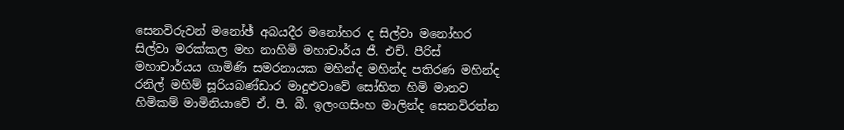සෙනවිරුවන් මනෝඡ් අබයදීර මනෝහර ද සිල්වා මනෝහර සිල්වා මරක්කල මහ නාහිමි මහාචාර්ය ජී. එච්. පීරිස් මහාචාර්යය ගාමිණි සමරනායක මහින්ද මහින්ද පතිරණ මහින්ද රනිල් මහිම් සූරියබණ්ඩාර මාදුළුවාවේ සෝභිත හිමි මානව හිමිකම් මාමිනියාවේ ඒ. පී. බී. ඉලංගසිංහ මාලින්ද සෙනවිරත්න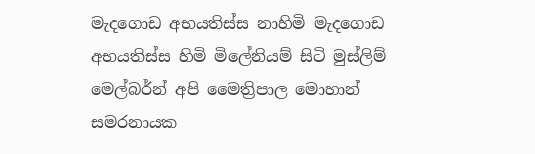මැදගොඩ අභයතිස්ස නාහිමි මැදගොඩ අභයතිස්ස හිමි මිලේනියම් සිටි මුස්‌ලිම් මෙල්බර්න් අපි මෛත්‍රිපාල මොහාන් සමරනායක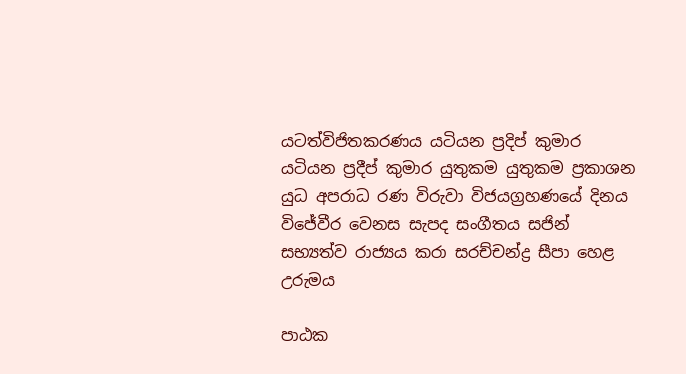යටත්විජිතකරණය යටියන ප්‍රදිප් කුමාර යටියන ප්‍රදීප් කුමාර යුතුකම යුතුකම ප්‍රකාශන යුධ අපරාධ රණ විරුවා විජයග්‍රහණයේ දිනය විජේවීර වෙනස සැපද සංගීතය සජින් සභ්‍යත්ව රාජ්‍යය කරා සරච්චන්ද්‍ර සීපා හෙළ උරුමය

පාඨක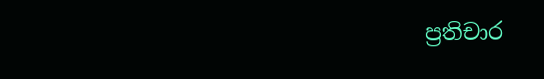ප්‍රතිචාර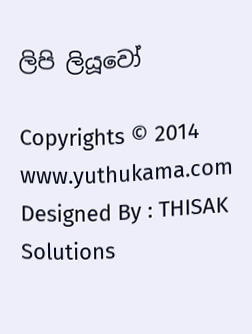ලිපි ලියූවෝ

Copyrights © 2014 www.yuthukama.com Designed By : THISAK Solutions